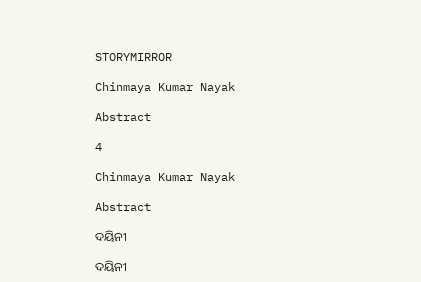STORYMIRROR

Chinmaya Kumar Nayak

Abstract

4

Chinmaya Kumar Nayak

Abstract

ଦୟିନୀ

ଦୟିନୀ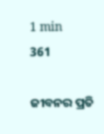1 min
361

ଜୀବନର ପ୍ରତି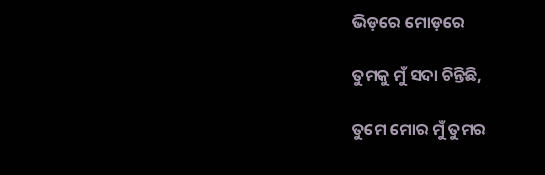ଭିଡ଼ରେ ମୋଡ଼ରେ

ତୁମକୁ ମୁଁ ସଦା ଚିନ୍ତିଛି,

ତୁମେ ମୋର ମୁଁ ତୁମର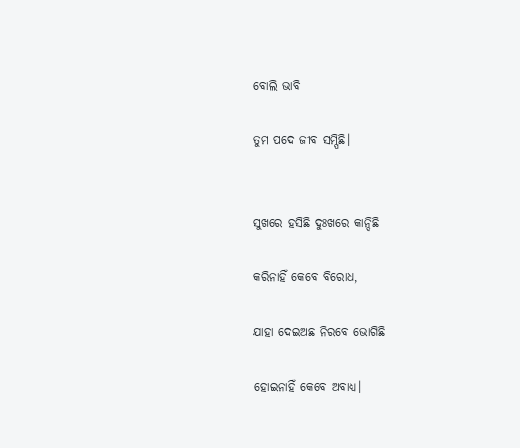ବୋଲି ଭାବି

ତୁମ ପଦେ ଜୀବ ସମ୍ପିଛି।


ସୁଖରେ ହସିଛି ଦୁଃଖରେ କାନ୍ଦିଛି

କରିନାହିଁ କେବେ ବିରୋଧ,

ଯାହା ଦେଇଅଛ ନିରବେ ଭୋଗିଛି

ହୋଇନାହିଁ କେବେ ଅବାଧ୍ୟ।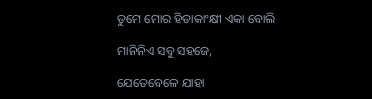ତୁମେ ମୋର ହିତାକାଂକ୍ଷୀ ଏକା ବୋଲି

ମାନିନିଏ ସବୁ ସହଜେ,

ଯେତେବେଳେ ଯାହା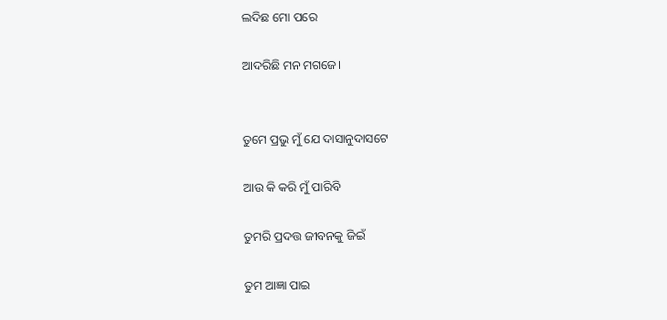ଲଦିଛ ମୋ ପରେ

ଆଦରିଛି ମନ ମଗଜେ।


ତୁମେ ପ୍ରଭୁ ମୁଁ ଯେ ଦାସାନୁଦାସଟେ

ଆଉ କି କରି ମୁଁ ପାରିବି

ତୁମରି ପ୍ରଦତ୍ତ ଜୀବନକୁ ଜିଇଁ

ତୁମ ଆଜ୍ଞା ପାଇ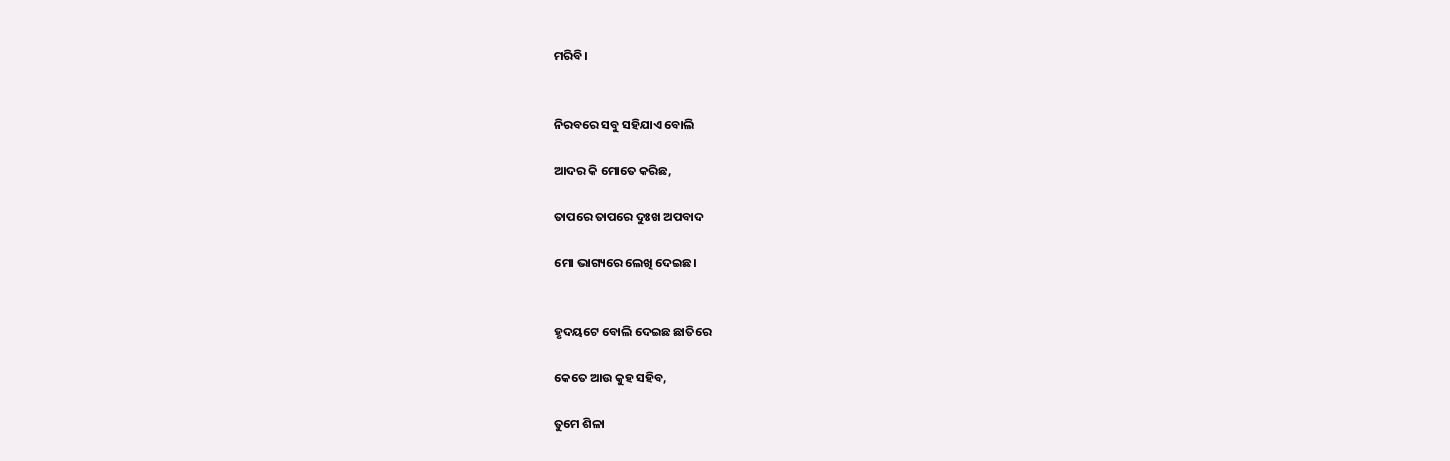ମରିବି।


ନିରବରେ ସବୁ ସହିଯାଏ ବୋଲି

ଆଦର କି ମୋତେ କରିଛ,

ତାପରେ ତାପରେ ଦୁଃଖ ଅପବାଦ

ମୋ ଭାଗ୍ୟରେ ଲେଖି ଦେଇଛ।


ହୃଦୟଟେ ବୋଲି ଦେଇଛ ଛାତିରେ

କେତେ ଆଉ କୁହ ସହିବ,

ତୁମେ ଶିଳା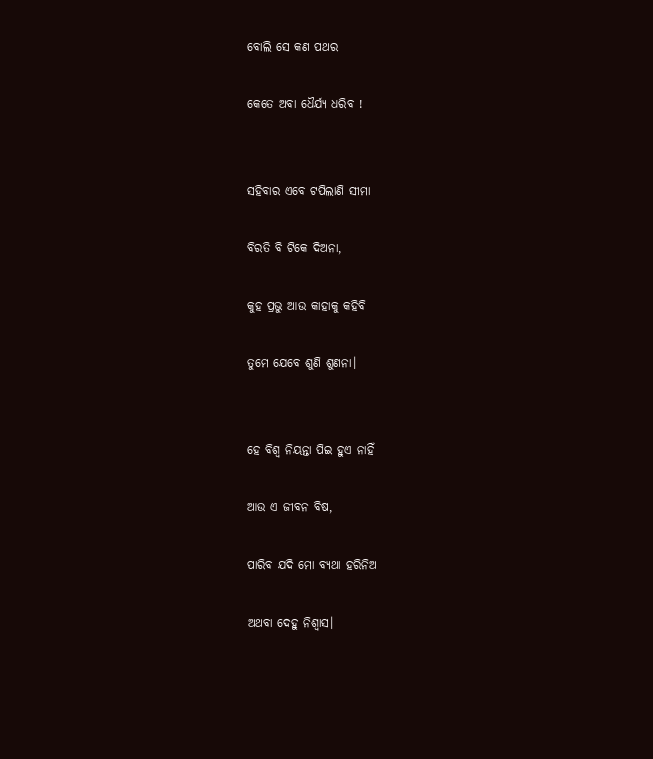ବୋଲି ସେ କଣ ପଥର

କେତେ ଅବା ଧୈର୍ଯ୍ୟ ଧରିବ !


ସହିବାର ଏବେ ଟପିଲାଣି ସୀମା

ବିରତି ବି ଟିକେ ଦିଅନା,

କୁହ ପ୍ରଭୁ ଆଉ କାହାକୁ କହିବି

ତୁମେ ଯେବେ ଶୁଣି ଶୁଣନା।


ହେ ବିଶ୍ୱ ନିୟନ୍ତା ପିଇ ହୁଏ ନାହିଁ

ଆଉ ଏ ଜୀବନ ବିଷ,

ପାରିବ ଯଦି ମୋ ବ୍ୟଥା ହରିନିଅ

ଅଥବା ଦେହୁ ନିଶ୍ବାସ।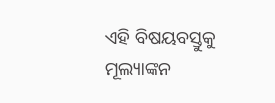ଏହି ବିଷୟବସ୍ତୁକୁ ମୂଲ୍ୟାଙ୍କନ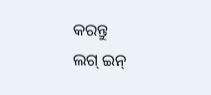କରନ୍ତୁ
ଲଗ୍ ଇନ୍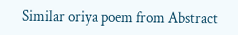Similar oriya poem from Abstract